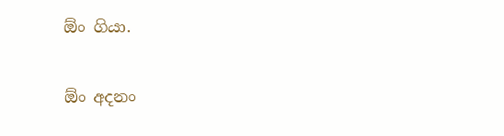ඕං ගියා.

ඕං අදනං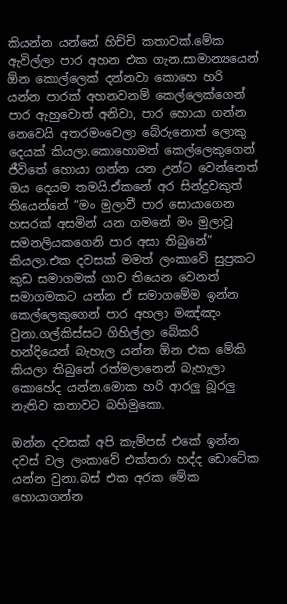කියන්න යන්නේ හිච්චි කතාවක්.මේක ඇවිල්ලා පාර අහන එක ගැන.සාමාන්‍යයෙන් ඕන කොල්ලෙක් දන්නවා කොහෙ හරි යන්න පාරක් අහනවනම් කෙල්ලෙක්ගෙන් පාර ඇහුවොත් අනිවා, පාර හොයා ගන්න නෙවෙයි අතරමංවෙලා බේරුනොත් ලොකු දෙයක් කියලා.කොහොමත් කෙල්ලෙකුගෙන් ජීවිතේ හොයා ගන්න යන උන්ට වෙන්නෙත් ඔය දෙයම තමයි.ඒකනේ අර සින්දුවකුත් තියෙන්නේ “මං මුලාවී පාර සොයාගෙන හසරක් අසමින් යන ගමනේ මං මුලාවූ සමනලියකගෙනි පාර අසා තිබුනේ” කියලා.එක දවසක් මමත් ලංකාවේ සුප්‍රකට කුඩ සමාගමක් ගාව තියෙන වෙනත් සමාගමකට යන්න ඒ සමාගමේම ඉන්න කෙල්ලෙකුගෙන් පාර අහලා මඤ්ඤං වුනා.ගල්කිස්සට ගිහිල්ලා බේකරි හන්දියෙන් බැහැල යන්න ඕන එක මේකි කියලා තිබුනේ රත්මලානෙන් බැහැලා කොහේද යන්න.මොක හරි ආරලු බූරලු නැතිව කතාවට බහිමුකො.

ඔන්න දවසක් අපි කැම්පස් එකේ ඉන්න දවස් වල ලංකාවේ එක්තරා හද්ද ඩොටේක යන්න වුනා.බස් එක අරක මේක හොයාගන්න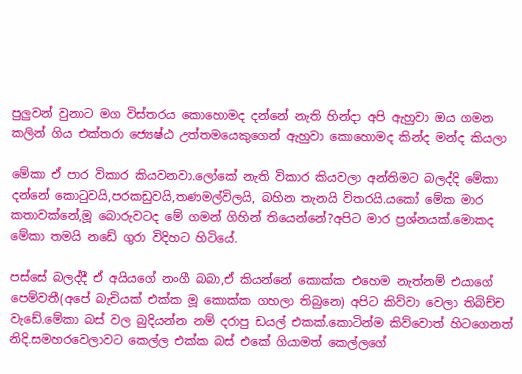පුලුවන් වුනාට මග විස්තරය කොහොමද දන්නේ නැති හින්දා අපි ඇහුවා ඔය ගමන කලින් ගිය එක්තරා ජ්‍යෙෂ්ඨ උත්තමයෙකුගෙන් ඇහුවා කොහොමද කින්ද මන්ද කියලා

මේකා ඒ පාර විකාර කියවනවා.ලෝකේ නැති විකාර කියවලා අන්තිමට බලද්දි මේකා දන්නේ කො‍ටුවයි,පරකඩුවයි,තණමල්විලයි, බහින තැනයි විතරයි.යකෝ මේක මාර කතාවක්නේ,මූ බොරුවටද මේ ගමන් ගිහින් තියෙන්නේ?අපිට මාර ප්‍රශ්නයක්.මොකද මේකා තමයි නඩේ ගුරා විදිහට හිටියේ.

පස්සේ බලද්දී ඒ අයියගේ නංගී බබා,ඒ කියන්නේ කොක්ක එහෙම නැත්නම් එයාගේ පෙම්වතී(අපේ බැචියක් එක්ක මූ කොක්ක ගහලා තිබුනෙ) අපිට කිව්වා වෙලා තිබිච්ච වැඩේ.මේකා බස් වල බුදියන්න නම් දරාපු ඩයල් එකක්.කොටින්ම කිව්වොත් හිටගෙනත් නිදි.සමහරවෙලාවට කෙල්ල එක්ක බස් එකේ ගියාමත් කෙල්ලගේ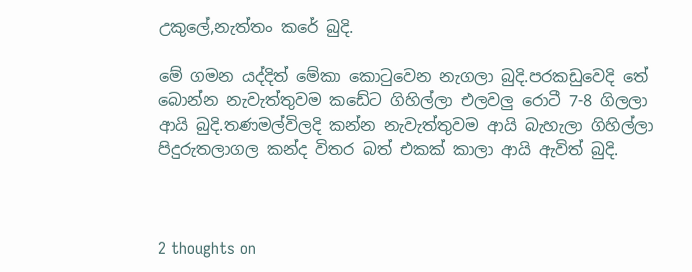උකුලේ,නැත්තං කරේ බුදි.

මේ ගමන යද්දිත් මේකා කො‍ටුවෙන නැගලා බුදි.පරකඩුවෙදි තේ බොන්න නැවැත්තුවම කඩේට ගිහිල්ලා එලවලු රොටී 7-8 ගිලලා ආයි බුදි.තණමල්විලදි කන්න නැවැත්තුවම ආයි බැහැලා ගිහිල්ලා පිදුරුතලාගල කන්ද විතර බත් එකක් කාලා ආයි ඇවිත් බුදි.



2 thoughts on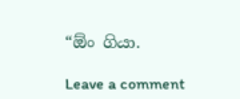“ඕං ගියා.

Leave a comment